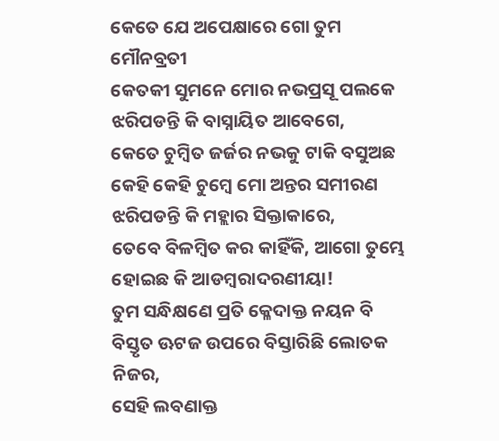କେତେ ଯେ ଅପେକ୍ଷାରେ ଗୋ ତୁମ ମୌନବ୍ରତୀ
କେତକୀ ସୁମନେ ମୋର ନଭପ୍ରସୂ ପଲକେ
ଝରିପଡନ୍ତି କି ବାସ୍ନାୟିତ ଆବେଗେ,
କେତେ ଚୁମ୍ବିତ ଜର୍ଜର ନଭକୁ ଟାକି ବସୁଅଛ
କେହି କେହି ଚୁମ୍ଵେ ମୋ ଅନ୍ତର ସମୀରଣ
ଝରିପଡନ୍ତି କି ମହ୍ଲାର ସିକ୍ତାକାରେ,
ତେବେ ବିଳମ୍ବିତ କର କାହିଁକି, ଆଗୋ ତୁମ୍ଭେ
ହୋଇଛ କି ଆଡମ୍ବରାଦରଣୀୟା!
ତୁମ ସନ୍ଧିକ୍ଷଣେ ପ୍ରତି କ୍ଳେଦାକ୍ତ ନୟନ ବି
ବିସ୍ତୃତ ଊଟଜ ଉପରେ ବିସ୍ତାରିଛି ଲୋତକ ନିଜର,
ସେହି ଲବଣାକ୍ତ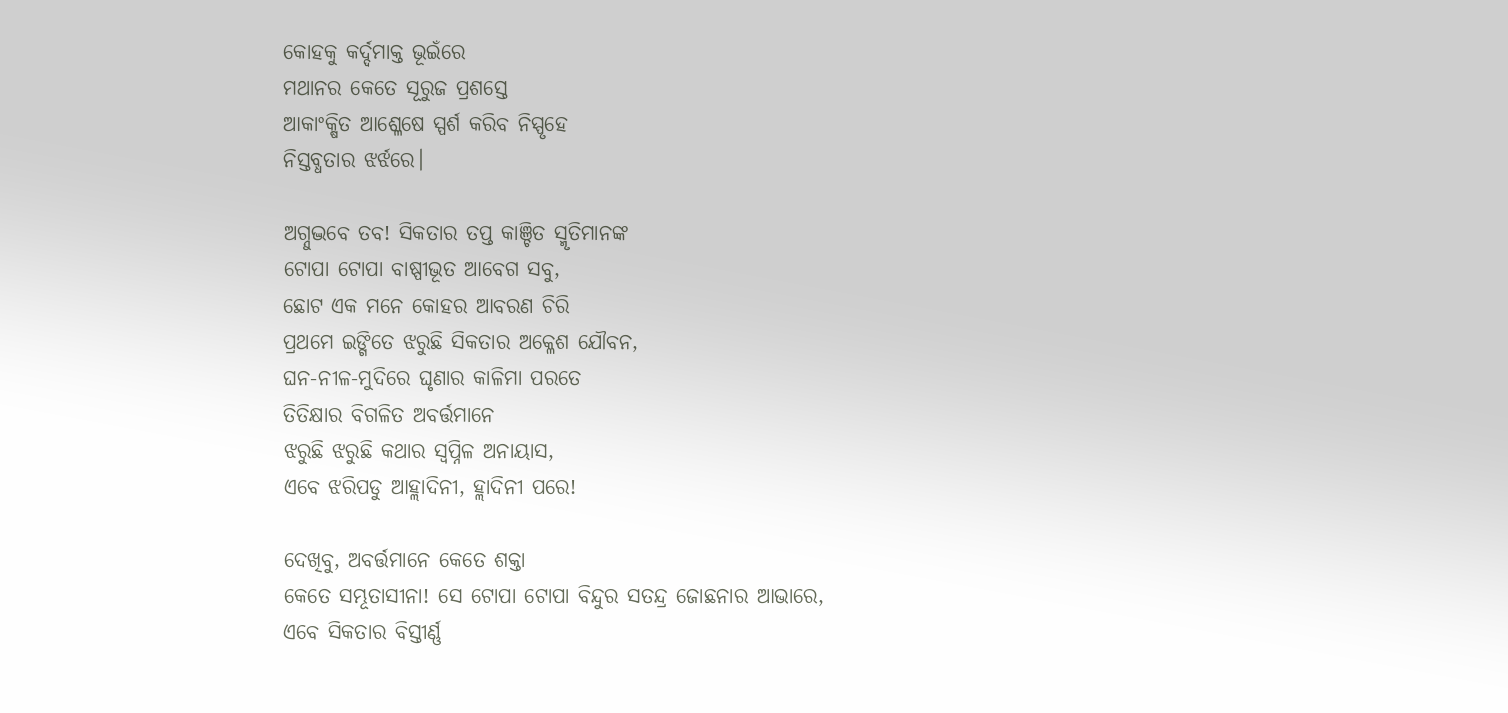କୋହକୁ କର୍ଦ୍ଦମାକ୍ତ ଭୂଇଁରେ
ମଥାନର କେତେ ସୂରୁଜ ପ୍ରଶସ୍ତେ
ଆକାଂକ୍ଷିତ ଆଶ୍ଳେଷେ ସ୍ପର୍ଶ କରିବ ନିସ୍ପୃହେ
ନିସ୍ତବ୍ଧତାର ଝର୍ଝରେ।

ଅଗ୍ନୁଦ୍ଭବେ ତବ! ସିକତାର ତପ୍ତ କାଞ୍ଚିତ ସ୍ମୃତିମାନଙ୍କ
ଟୋପା ଟୋପା ବାଷ୍ପୀଭୂତ ଆବେଗ ସବୁ,
ଛୋଟ ଏକ ମନେ କୋହର ଆବରଣ ଚିରି
ପ୍ରଥମେ ଇଙ୍ଗିତେ ଝରୁଛି ସିକତାର ଅକ୍ଳେଶ ଯୌବନ,
ଘନ-ନୀଳ-ମୁଦିରେ ଘୃଣାର କାଳିମା ପରତେ
ତିତିକ୍ଷାର ବିଗଳିତ ଅବର୍ତ୍ତମାନେ
ଝରୁଛି ଝରୁଛି କଥାର ସ୍ୱପ୍ନିଳ ଅନାୟାସ,
ଏବେ ଝରିପଡୁ ଆହ୍ଲାଦିନୀ, ହ୍ଲାଦିନୀ ପରେ!

ଦେଖିବୁ, ଅବର୍ତ୍ତମାନେ କେତେ ଶକ୍ତା
କେତେ ସମ୍ଭୂତାସୀନା! ସେ ଟୋପା ଟୋପା ବିନ୍ଦୁର ସତନ୍ଦ୍ର ଜୋଛନାର ଆଭାରେ,
ଏବେ ସିକତାର ବିସ୍ତୀର୍ଣ୍ଣ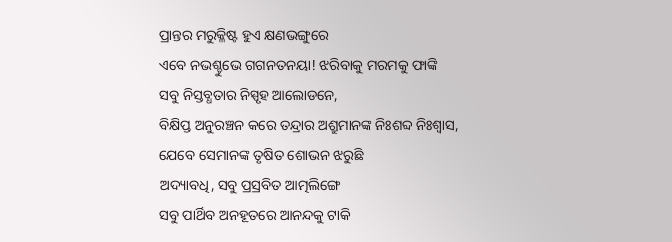ପ୍ରାନ୍ତର ମରୁକ୍ଳିଷ୍ଟ ହୁଏ କ୍ଷଣଭଙ୍ଗୁରେ
ଏବେ ନଭଶ୍ଚୁଭେ ଗଗନତନୟା! ଝରିବାକୁ ମରମକୁ ଫାଙ୍କି
ସବୁ ନିସ୍ତବ୍ଧତାର ନିସ୍ପୃହ ଆଲୋଡନେ,
ବିକ୍ଷିପ୍ତ ଅନୁରଞ୍ଚନ କରେ ତନ୍ଦ୍ରାର ଅଶ୍ରୁମାନଙ୍କ ନିଃଶବ୍ଦ ନିଃଶ୍ବାସ,
ଯେବେ ସେମାନଙ୍କ ତୃଷିତ ଶୋଭନ ଝରୁଛି
ଅଦ୍ୟାବଧି, ସବୁ ପ୍ରସ୍ରବିତ ଆତ୍ମଲିଙ୍ଗେ
ସବୁ ପାର୍ଥିବ ଅନହୂତରେ ଆନନ୍ଦକୁ ଟାକି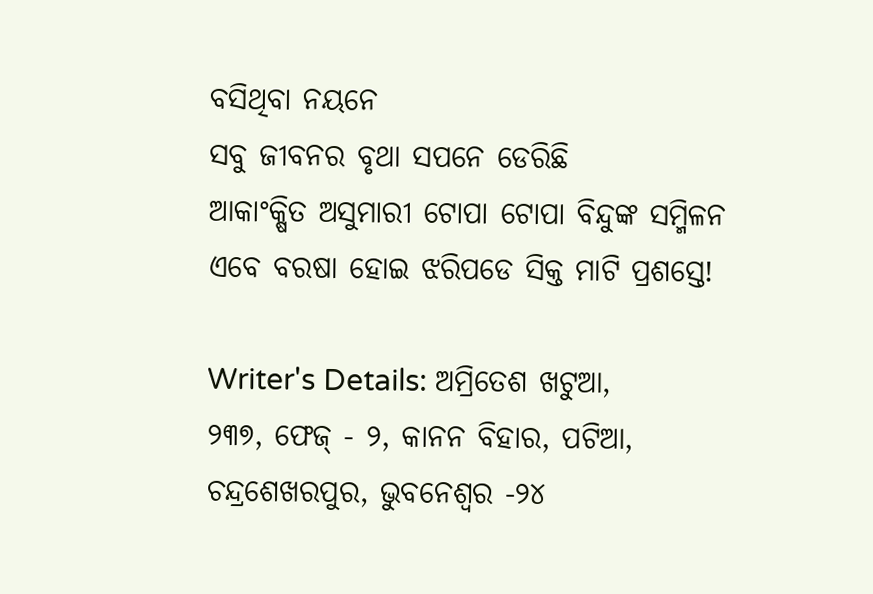ବସିଥିବା ନୟନେ
ସବୁ ଜୀବନର ବୃଥା ସପନେ ଡେରିଛି
ଆକାଂକ୍ଷିତ ଅସୁମାରୀ ଟୋପା ଟୋପା ବିନ୍ଦୁଙ୍କ ସମ୍ମିଳନ
ଏବେ ବରଷା ହୋଇ ଝରିପଡେ ସିକ୍ତ ମାଟି ପ୍ରଶସ୍ତେ!

Writer's Details: ଅମ୍ରିତେଶ ଖଟୁଆ,
୨୩୭, ଫେଜ୍ - ୨, କାନନ ବିହାର, ପଟିଆ, ଚନ୍ଦ୍ରଶେଖରପୁର, ଭୁବନେଶ୍ୱର -୨୪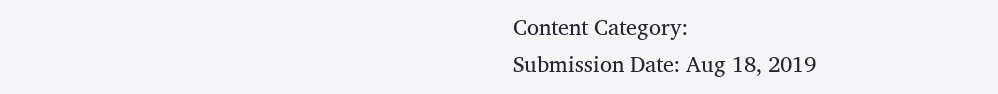Content Category:
Submission Date: Aug 18, 2019